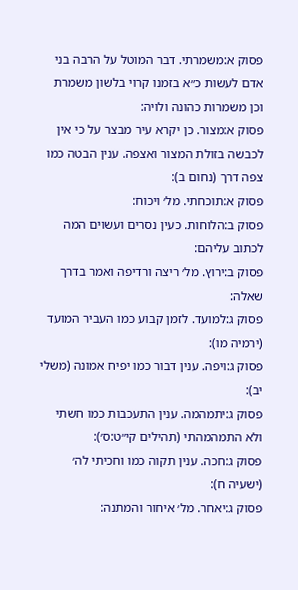פסוק א:משמרתי. דבר המוטל על הרבה בני אדם לעשות כ״א בזמנו קרוי בלשון משמרת וכן משמרות כהונה ולויה:
פסוק א:מצור. כן יקרא עיר מבצר על כי אין לכבשה בזולת המצור ואצפה. ענין הבטה כמו צפה דרך (נחום ב):
פסוק א:תוכחתי. מל׳ ויכוח:
פסוק ב:הלוחות. כעין נסרים ועשוים המה לכתוב עליהם:
פסוק ב:ירוץ. מל׳ ריצה ורדיפה ואמר בדרך שאלה:
פסוק ג:למועד. לזמן קבוע כמו העביר המועד (ירמיה מו):
פסוק ג:ויפה. ענין דבור כמו יפיח אמונה (משלי יב):
פסוק ג:יתמהמה. ענין התעכבות כמו חשתי ולא התמהמהתי (תהילים קי״ט:ס׳):
פסוק ג:חכה. ענין תקוה כמו וחכיתי לה׳ (ישעיה ח):
פסוק ג:יאחר. מל׳ איחור והמתנה: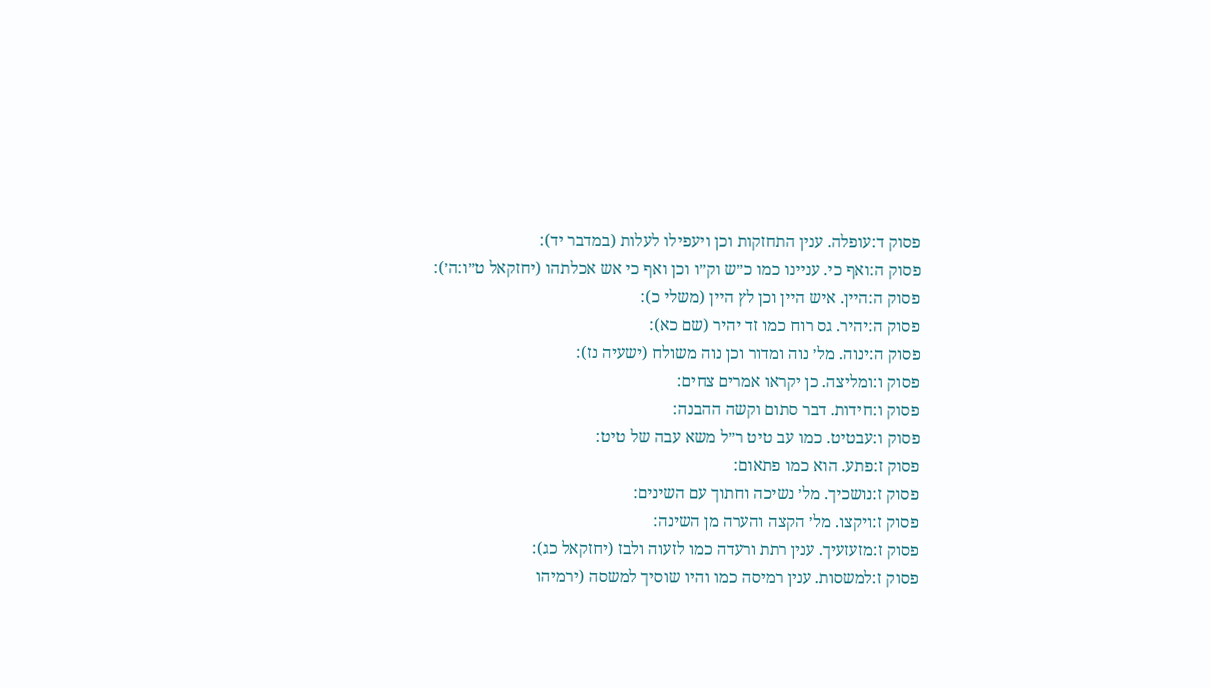פסוק ד:עופלה. ענין התחזקות וכן ויעפילו לעלות (במדבר יד):
פסוק ה:ואף כי. עניינו כמו כ״ש וק״ו וכן ואף כי אש אכלתהו (יחזקאל ט״ו:ה׳):
פסוק ה:היין. איש היין וכן לץ היין (משלי כ):
פסוק ה:יהיר. גס רוח כמו זד יהיר (שם כא):
פסוק ה:ינוה. מל׳ נוה ומדור וכן נוה משולח (ישעיה נז):
פסוק ו:ומליצה. כן יקראו אמרים צחים:
פסוק ו:חידות. דבר סתום וקשה ההבנה:
פסוק ו:עבטיט. כמו עב טיט ר״ל משא עבה של טיט:
פסוק ז:פתע. הוא כמו פתאום:
פסוק ז:נושכיך. מל׳ נשיכה וחתוך עם השינים:
פסוק ז:ויקצו. מל׳ הקצה והערה מן השינה:
פסוק ז:מזעזעיך. ענין רתת ורעדה כמו לזעוה ולבז (יחזקאל כג):
פסוק ז:למשסות. ענין רמיסה כמו והיו שוסיך למשסה (ירמיהו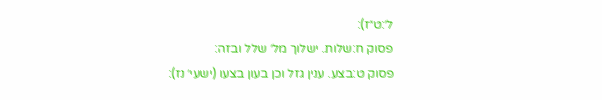ל׳:ט״ז):
פסוק ח:שלות. ישלוך מל׳ שלל ובזה:
פסוק ט:בצע. ענין גזל וכן בעון בצעו (ישעי׳ נז):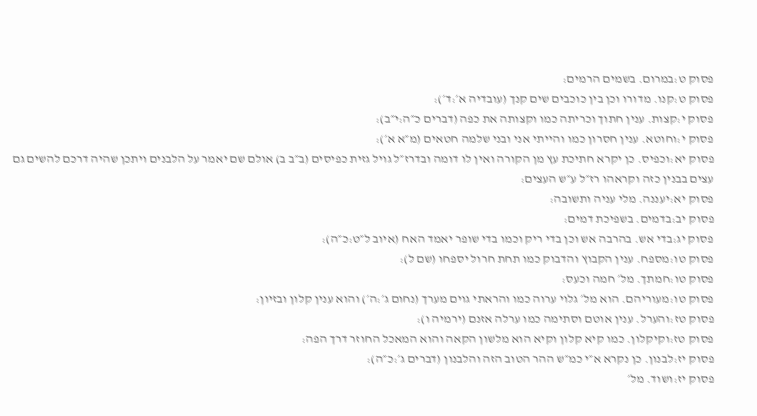פסוק ט:במרום. בשמים הרמים:
פסוק ט:קנו. מדורו וכן בין כוכבים שים קנך (עובדיה א׳:ד׳):
פסוק י:קצות. ענין חתוך וכריתה כמו וקצותה את כפה (דברים כ״ה:י״ב):
פסוק י:וחוטא. ענין חסרון כמו והייתי אני ובני שלמה חטאים (מ״א א׳):
פסוק יא:וכפיס. כן יקרא חתיכת עץ מן הקורה ואין לו דומה ובדרז״ל גויל גזית כפיסים (ב״ב ב) אולם שם יאמר על הלבנים ויתכן שהיה דרכם להשים גם עצים בבנין כזה וקראהו רז״ל ע״ש העצים:
פסוק יא:יעננה. מלי עניה ותשובה:
פסוק יב:בדמים. בשפיכת דמים:
פסוק יג:בדי אש. בהרבה אש וכן בדי ריק וכמו בדי שופר יאמד האח (איוב ל״ט:כ״ה):
פסוק טו:מספח. ענין הקבוץ והדבוק כמו תחת חרול יספחו (שם ל):
פסוק טו:חמתך. מל׳ חמה וכעס:
פסוק טו:מעוריהם. הוא מל׳ גלוי ערוה כמו והראתי גוים מערך (נחום ג׳:ה׳) והוא ענין קלון ובזיון:
פסוק טז:והערל. ענין אוטם וסתימה כמו ערלה אזנם (ירמיה ו):
פסוק טז:וקיקלון. כמו קיא קלון וקיא הוא מלשון הקאה והוא המאכל החוזר דרך הפה:
פסוק יז:לבנון. כן נקרא א״י כמ״ש ההר הטוב הזה והלבנון (דברים ג׳:כ״ה):
פסוק יז:ושוד. מל׳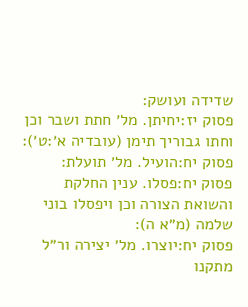שדידה ועושק:
פסוק יז:יחיתן. מל׳ חתת ושבר וכן וחתו גבוריך תימן (עובדיה א׳:ט׳):
פסוק יח:הועיל. מל׳ תועלת:
פסוק יח:פסלו. ענין החלקת והשואת הצורה וכן ויפסלו בוני שלמה (מ״א ה):
פסוק יח:יוצרו. מל׳ יצירה ור״ל מתקנו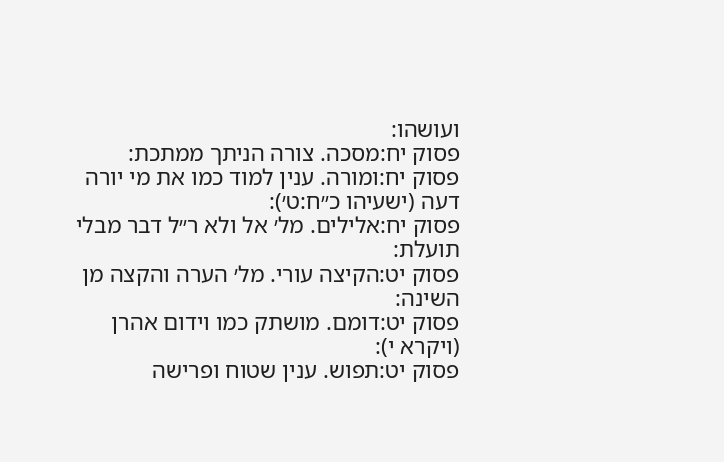ועושהו:
פסוק יח:מסכה. צורה הניתך ממתכת:
פסוק יח:ומורה. ענין למוד כמו את מי יורה דעה (ישעיהו כ״ח:ט׳):
פסוק יח:אלילים. מל׳ אל ולא ר״ל דבר מבלי תועלת:
פסוק יט:הקיצה עורי. מל׳ הערה והקצה מן השינה:
פסוק יט:דומם. מושתק כמו וידום אהרן (ויקרא י):
פסוק יט:תפוש. ענין שטוח ופרישה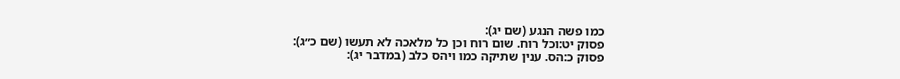כמו פשה הנגע (שם יג):
פסוק יט:וכל רוח. שום רוח וכן כל מלאכה לא תעשו (שם כ״ג):
פסוק כ:הס. ענין שתיקה כמו ויהס כלב (במדבר יג):